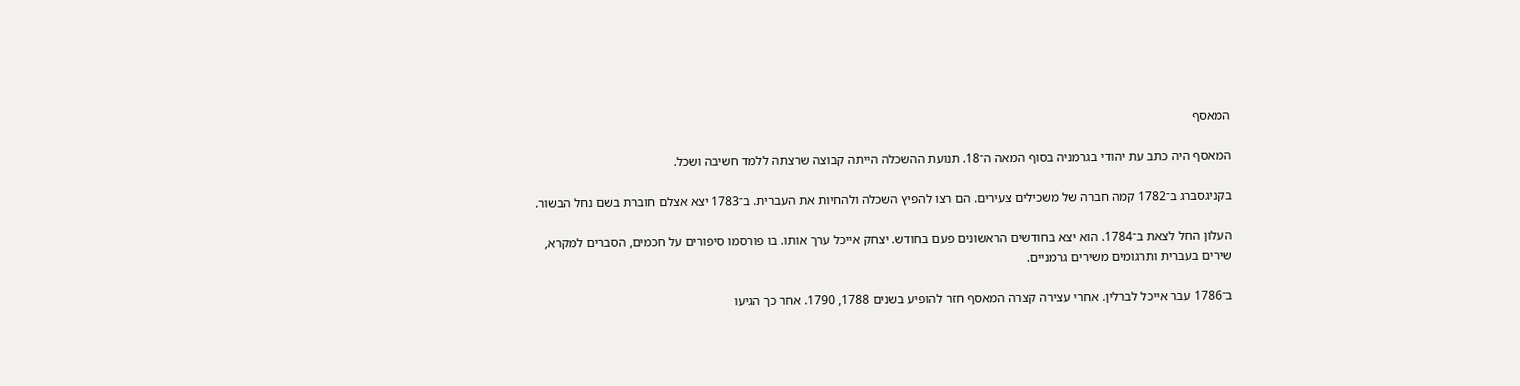המאסף

המאסף היה כתב עת יהודי בגרמניה בסוף המאה ה־18. תנועת ההשכלה הייתה קבוצה שרצתה ללמד חשיבה ושכל.

בקניגסברג ב־1782 קמה חברה של משכילים צעירים. הם רצו להפיץ השכלה ולהחיות את העברית. ב־1783 יצא אצלם חוברת בשם נחל הבשור.

העלון החל לצאת ב־1784. הוא יצא בחודשים הראשונים פעם בחודש. יצחק אייכל ערך אותו. בו פורסמו סיפורים על חכמים, הסברים למקרא, שירים בעברית ותרגומים משירים גרמניים.

ב־1786 עבר אייכל לברלין. אחרי עצירה קצרה המאסף חזר להופיע בשנים 1788, 1790. אחר כך הגיעו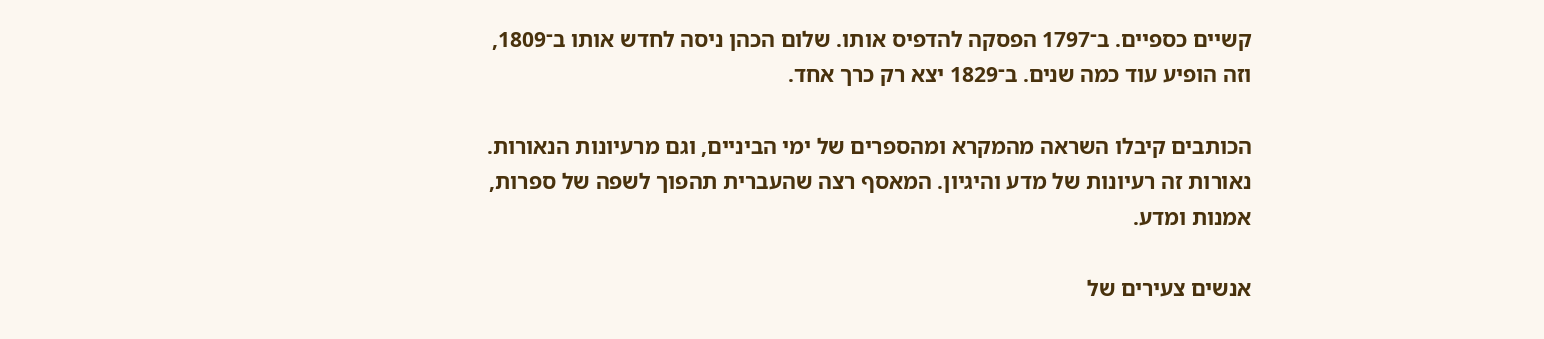קשיים כספיים. ב־1797 הפסקה להדפיס אותו. שלום הכהן ניסה לחדש אותו ב־1809, וזה הופיע עוד כמה שנים. ב־1829 יצא רק כרך אחד.

הכותבים קיבלו השראה מהמקרא ומהספרים של ימי הביניים, וגם מרעיונות הנאורות. נאורות זה רעיונות של מדע והיגיון. המאסף רצה שהעברית תהפוך לשפה של ספרות, אמנות ומדע.

אנשים צעירים של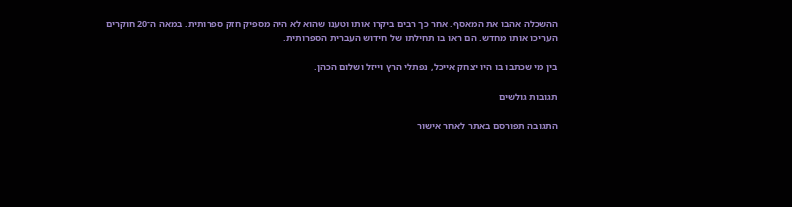ההשכלה אהבו את המאסף. אחר כך רבים ביקרו אותו וטענו שהוא לא היה מספיק חזק ספרותית. במאה ה־20 חוקרים העריכו אותו מחדש. הם ראו בו תחילתו של חידוש העברית הספרותית.

בין מי שכתבו בו היו יצחק אייכל, נפתלי הרץ וייזל ושלום הכהן.

תגובות גולשים

התגובה תפורסם באתר לאחר אישור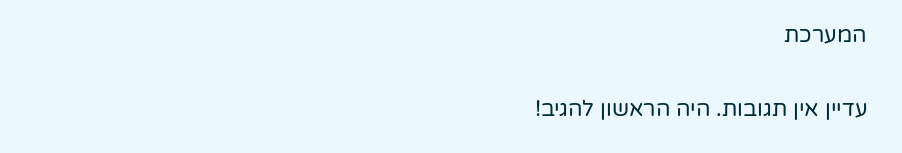המערכת

עדיין אין תגובות. היה הראשון להגיב!